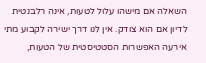השאלה אם מישהו עלול לטעות, אינה רלבנטית לדיון אם הוא צודק. אין לנו דרך ישירה לקבוע מתי אירעה האפשרות הסטטיסטית של הטעות,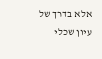אלא בדרך של עיון שכלי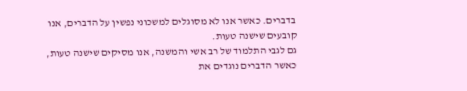בדברים. כאשר אנו לא מסוגלים למשכוני נפשין על הדברים, אנו קובעים שישנה טעות.
גם לגבי התלמוד של רב אשי והמשנה, אנו מסיקים שישנה טעות, כאשר הדברים נוגדים את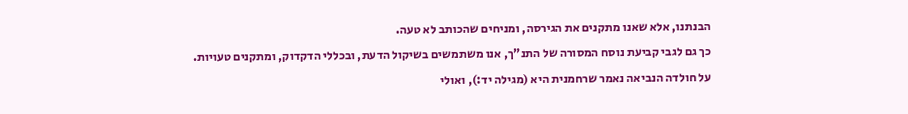הבנתנו, אלא שאנו מתקנים את הגירסה, ומניחים שהכותב לא טעה.
כך גם לגבי קביעת נוסח המסורה של התנ"ך, אנו משתמשים בשיקול הדעת, ובכללי הדקדוק, ומתקנים טעויות.
על חולדה הנביאה נאמר שרחמנית היא (מגילה יד:), ואולי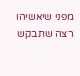מפני שיאשיהו רצה שתבקש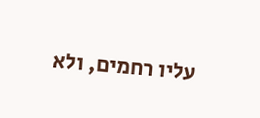עליו רחמים, ולא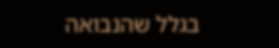בגלל שהנבואה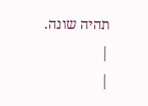תהיה שונה.
|
|